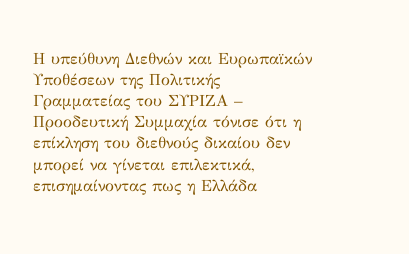Η υπεύθυνη Διεθνών και Ευρωπαϊκών Υποθέσεων της Πολιτικής Γραμματείας του ΣΥΡΙΖΑ – Προοδευτική Συμμαχία τόνισε ότι η επίκληση του διεθνούς δικαίου δεν μπορεί να γίνεται επιλεκτικά, επισημαίνοντας πως η Ελλάδα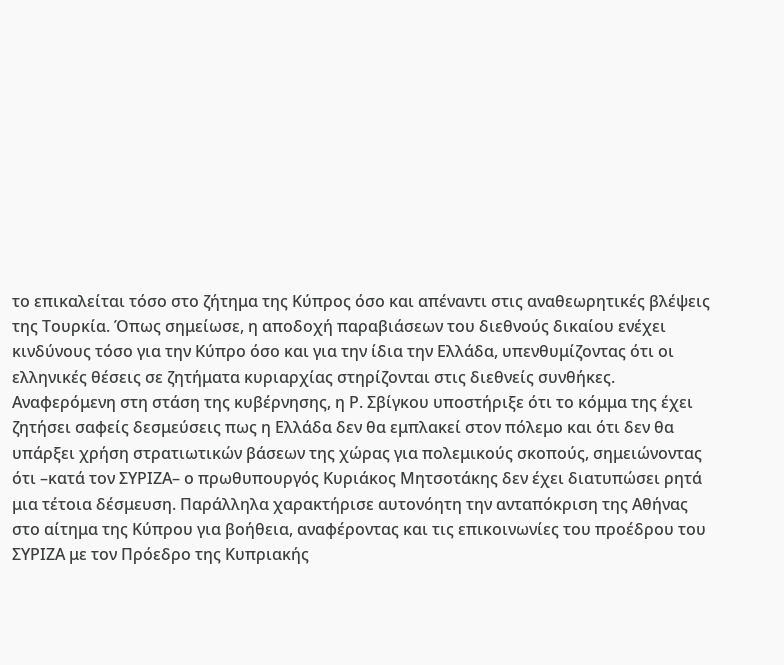το επικαλείται τόσο στο ζήτημα της Κύπρος όσο και απέναντι στις αναθεωρητικές βλέψεις της Τουρκία. Όπως σημείωσε, η αποδοχή παραβιάσεων του διεθνούς δικαίου ενέχει κινδύνους τόσο για την Κύπρο όσο και για την ίδια την Ελλάδα, υπενθυμίζοντας ότι οι ελληνικές θέσεις σε ζητήματα κυριαρχίας στηρίζονται στις διεθνείς συνθήκες.
Αναφερόμενη στη στάση της κυβέρνησης, η Ρ. Σβίγκου υποστήριξε ότι το κόμμα της έχει ζητήσει σαφείς δεσμεύσεις πως η Ελλάδα δεν θα εμπλακεί στον πόλεμο και ότι δεν θα υπάρξει χρήση στρατιωτικών βάσεων της χώρας για πολεμικούς σκοπούς, σημειώνοντας ότι –κατά τον ΣΥΡΙΖΑ– ο πρωθυπουργός Κυριάκος Μητσοτάκης δεν έχει διατυπώσει ρητά μια τέτοια δέσμευση. Παράλληλα χαρακτήρισε αυτονόητη την ανταπόκριση της Αθήνας στο αίτημα της Κύπρου για βοήθεια, αναφέροντας και τις επικοινωνίες του προέδρου του ΣΥΡΙΖΑ με τον Πρόεδρο της Κυπριακής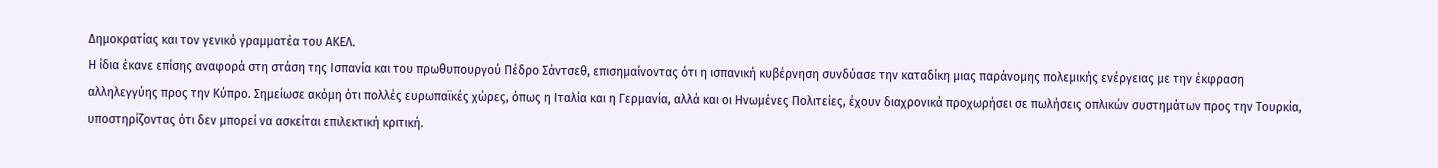Δημοκρατίας και τον γενικό γραμματέα του ΑΚΕΛ.
Η ίδια έκανε επίσης αναφορά στη στάση της Ισπανία και του πρωθυπουργού Πέδρο Σάντσεθ, επισημαίνοντας ότι η ισπανική κυβέρνηση συνδύασε την καταδίκη μιας παράνομης πολεμικής ενέργειας με την έκφραση αλληλεγγύης προς την Κύπρο. Σημείωσε ακόμη ότι πολλές ευρωπαϊκές χώρες, όπως η Ιταλία και η Γερμανία, αλλά και οι Ηνωμένες Πολιτείες, έχουν διαχρονικά προχωρήσει σε πωλήσεις οπλικών συστημάτων προς την Τουρκία, υποστηρίζοντας ότι δεν μπορεί να ασκείται επιλεκτική κριτική.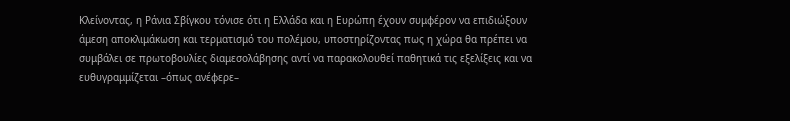Κλείνοντας, η Ράνια Σβίγκου τόνισε ότι η Ελλάδα και η Ευρώπη έχουν συμφέρον να επιδιώξουν άμεση αποκλιμάκωση και τερματισμό του πολέμου, υποστηρίζοντας πως η χώρα θα πρέπει να συμβάλει σε πρωτοβουλίες διαμεσολάβησης αντί να παρακολουθεί παθητικά τις εξελίξεις και να ευθυγραμμίζεται –όπως ανέφερε–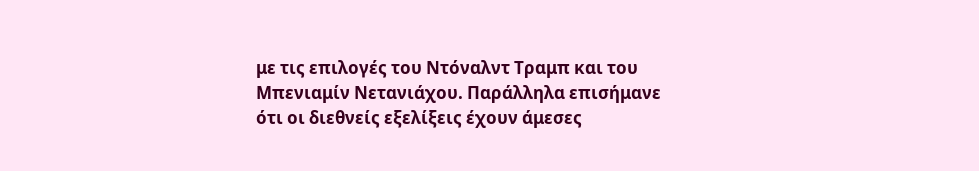με τις επιλογές του Ντόναλντ Τραμπ και του Μπενιαμίν Νετανιάχου. Παράλληλα επισήμανε ότι οι διεθνείς εξελίξεις έχουν άμεσες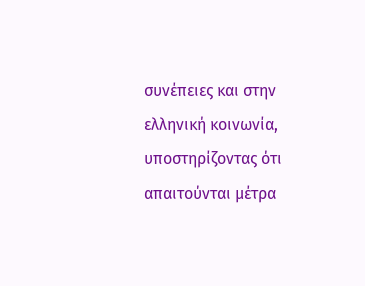συνέπειες και στην ελληνική κοινωνία, υποστηρίζοντας ότι απαιτούνται μέτρα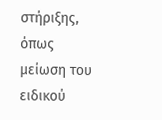στήριξης, όπως μείωση του ειδικού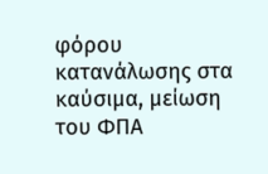φόρου κατανάλωσης στα καύσιμα, μείωση του ΦΠΑ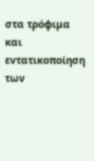στα τρόφιμα και εντατικοποίηση των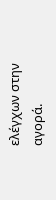ελέγχων στην αγορά.